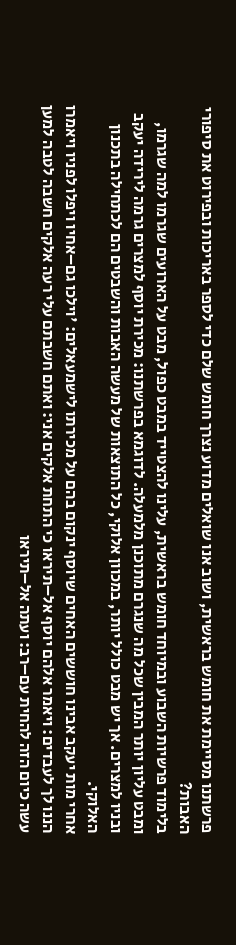פרשתנו מסיימת את חומש בראשית, ושוב אנו שואלים מדוע נצרך חומש שלם כדי לספר באריכות ובפירוט את סיפורי האבות?
בלימוד פרשיות השבוע ובמיוחד חומש בראשית, עלינו להצטייד במבט כפול, מבט על הארועים שגרמו למה שגרמו, ומבט עליון יותר המבין שכל מה שנגרם מתוכנן מלמעלה. לדוגמא בפרשתנו: מכירת יוסף למצרים גרמה לירידה יעקב ובניו למצרים. אך יש מבט כולל יותר, במכוון אלוקי, כל התוצאות של מעשה האבות והשבטים הם לכתחילה בתכנון האלוקי.
אחרי מות יעקב אבינו חוששים האחים שיוסף ינקום בהם על מכירתו לישמעאלים: 'וילכו גם–אחיו ויפלו לפניו ויאמרו הננו לך לעבדים: ויאמר אלהם יוסף אל–תיראו כי התחת אלקים אני: ואתם חשבתם עלי רעה אלקים חשבה לטבה למען עשה כיום הזה להחית עם–רב: ועתה אל–תיראו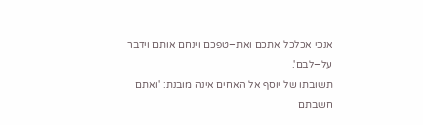אנכי אכלכל אתכם ואת–טפכם וינחם אותם וידבר על–לבם'.
תשובתו של יוסף אל האחים אינה מובנת: 'ואתם חשבתם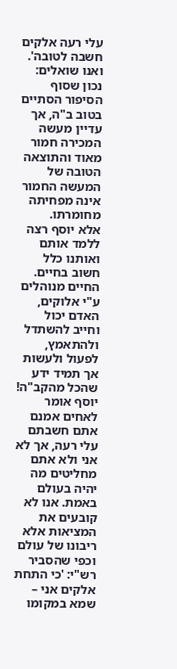עלי רעה אלקים חשבה לטובה'. ואנו שואלים: נכון שסוף הסיפור הסתיים בטוב ב"ה, אך עדיין מעשה המכירה חמור מאוד והתוצאה הטובה של המעשה החמור אינה מפחיתה מחומרתו.
אלא יוסף רצה ללמד אותם ואותנו כלל חשוב בחיים. החיים מנוהלים ע"י אלוקים, האדם יכול וחייב להשתדל ולהתאמץ, לפעול ולעשות אך תמיד ידע שהכל מהקב"ה!
יוסף אומר לאחים אמנם אתם חשבתם עלי רעה, אך לא אני ולא אתם מחליטים מה יהיה בעולם באמת. אנו לא קובעים את המציאות אלא ריבונו של עולם וכפי שהסביר רש"י: 'כי התחת אלקים אני – שמא במקומו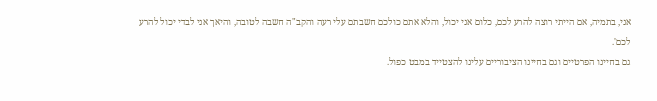אני, בתמיה, אם הייתי רוצה להרע לכם, כלום אני יכול, והלא אתם כולכם חשבתם עלי רעה והקב"ה חשבה לטובה, והיאך אני לבדי יכול להרע לכם'.
גם בחיינו הפרטיים וגם בחיינו הציבוריים עלינו להצטייד במבט כפול.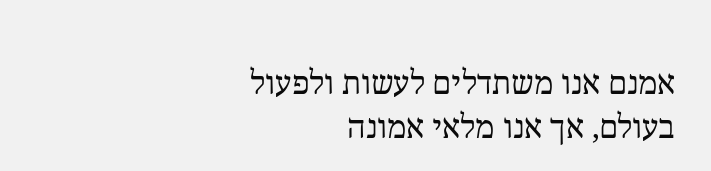אמנם אנו משתדלים לעשות ולפעול בעולם, אך אנו מלאי אמונה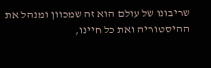שריבונו של עולם הוא זה שמכוון ומנהל את ההיסטוריה ואת כל חיינו,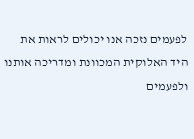לפעמים נזכה אנו יכולים לראות את היד האלוקית המכוונת ומדריכה אותנו ולפעמים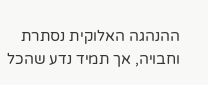ההנהגה האלוקית נסתרת וחבויה, אך תמיד נדע שהכל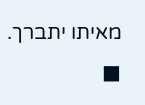מאיתו יתברך. ■